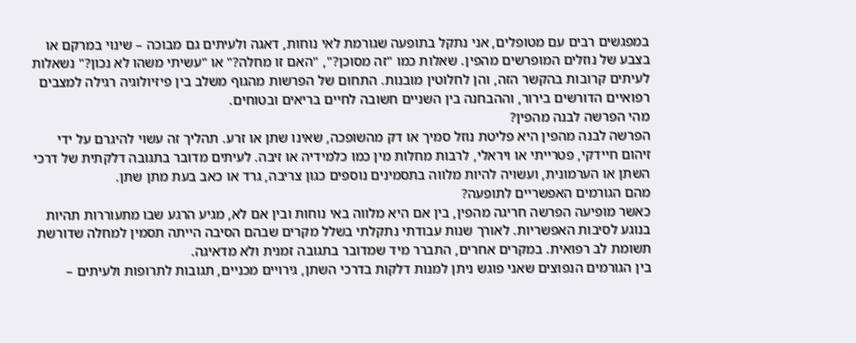במפגשים רבים עם מטופלים, אני נתקל בתופעה שגורמת לאי נוחות, דאגה ולעיתים גם מבוכה – שינוי במרקם או בצבע של נוזלים המופרשים מהפין. שאלות כמו "זה מסוכן?", "האם זו מחלה?" או "עשיתי משהו לא נכון?" נשאלות לעיתים קרובות בהקשר הזה, והן לחלוטין מובנות. התחום של הפרשות מהגוף משלב בין פיזיולוגיה רגילה למצבים רפואיים הדורשים בירור, וההבחנה בין השניים חשובה לחיים בריאים ובטוחים.
מהי הפרשה לבנה מהפין?
הפרשה לבנה מהפין היא פליטת נוזל סמיך או דק מהשופכה, שאינו שתן או זרע. תהליך זה עשוי להיגרם על ידי זיהום חיידקי, פטרייתי או ויראלי, לרבות מחלות מין כמו כלמידיה או זיבה. לעיתים מדובר בתגובה דלקתית של דרכי השתן או הערמונית, ועשויה להיות מלווה בתסמינים נוספים כגון צריבה, גרד או כאב בעת מתן שתן.
מהם הגורמים האפשריים לתופעה?
כאשר מופיעה הפרשה חריגה מהפין, בין אם היא מלווה באי נוחות ובין אם לא, מגיע הרגע שבו מתעוררות תהיות בנוגע לסיבות האפשריות. לאורך שנות עבודתי נתקלתי בשלל מקרים שבהם הסיבה הייתה תסמין למחלה שדורשת תשומת לב רפואית. במקרים אחרים, התברר מיד שמדובר בתגובה זמנית ולא מדאיגה.
בין הגורמים הנפוצים שאני פוגש ניתן למנות דלקות בדרכי השתן, גירויים מכניים, תגובות לתרופות ולעיתים –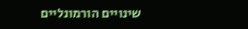שינויים הורמונליים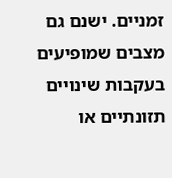זמניים. ישנם גם מצבים שמופיעים בעקבות שינויים תזונתיים או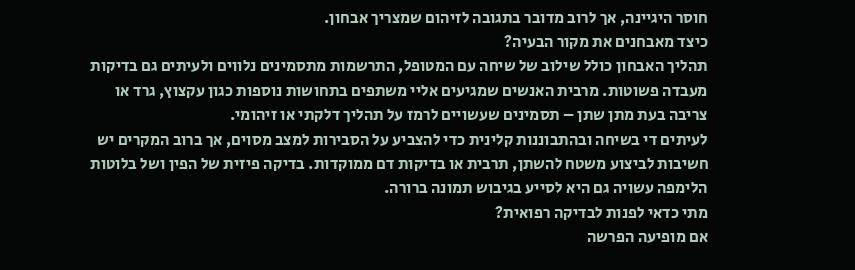חוסר היגיינה, אך לרוב מדובר בתגובה לזיהום שמצריך אבחון.
כיצד מאבחנים את מקור הבעיה?
תהליך האבחון כולל שילוב של שיחה עם המטופל, התרשמות מתסמינים נלווים ולעיתים גם בדיקות מעבדה פשוטות. מרבית האנשים שמגיעים אליי משתפים בתחושות נוספות כגון עקצוץ, גרד או צריבה בעת מתן שתן – תסמינים שעשויים לרמז על תהליך דלקתי או זיהומי.
לעיתים די בשיחה ובהתבוננות קלינית כדי להצביע על הסבירות למצב מסוים, אך ברוב המקרים יש חשיבות לביצוע משטח להשתן, תרבית או בדיקות דם ממוקדות. בדיקה פיזית של הפין ושל בלוטות הלימפה עשויה גם היא לסייע בגיבוש תמונה ברורה.
מתי כדאי לפנות לבדיקה רפואית?
אם מופיעה הפרשה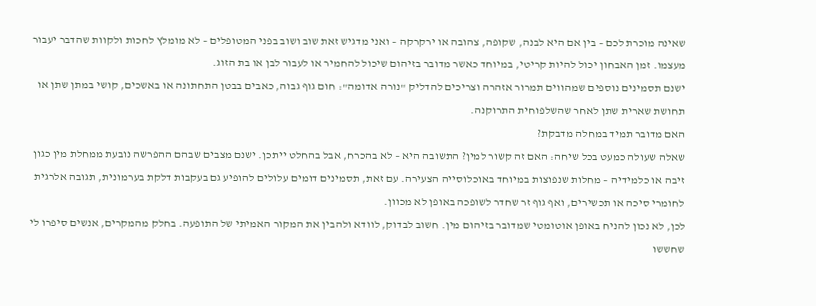שאינה מוכרת לכם – בין אם היא לבנה, שקופה, צהובה או ירקרקה – ואני מדגיש זאת שוב ושוב בפני המטופלים – לא מומלץ לחכות ולקוות שהדבר יעבור מעצמו. זמן האבחון יכול להיות קריטי, במיוחד כאשר מדובר בזיהום שיכול להחמיר או לעבור לבן או בת הזוג.
ישנם תסמינים נוספים שמהווים תמרור אזהרה וצריכים להדליק "נורה אדומה": חום גוף גבוה, כאבים בבטן התחתונה או באשכים, קושי במתן שתן או תחושת שארית שתן לאחר שהשלפוחית התרוקנה.
האם מדובר תמיד במחלה מדבקת?
שאלה שעולה כמעט בכל שיחה: האם זה קשור למין? התשובה היא – לא בהכרח, אבל בהחלט ייתכן. ישנם מצבים שבהם ההפרשה נובעת ממחלת מין כגון זיבה או כלמידיה – מחלות שנפוצות במיוחד באוכלוסייה הצעירה. עם זאת, תסמינים דומים עלולים להופיע גם בעקבות דלקת בערמונית, תגובה אלרגית לחומרי סיכה או תכשירים, ואף גוף זר שחדר לשופכה באופן לא מכוון.
לכן, לא נכון להניח באופן אוטומטי שמדובר בזיהום מין. חשוב לבדוק, לוודא ולהבין את המקור האמיתי של התופעה. בחלק מהמקרים, אנשים סיפרו לי שחששו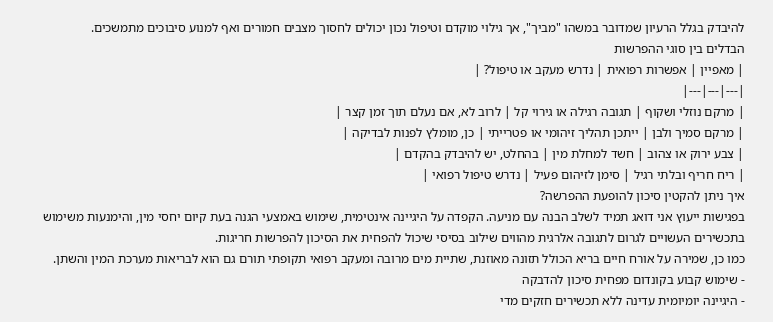להיבדק בגלל הרעיון שמדובר במשהו "מביך", אך גילוי מוקדם וטיפול נכון יכולים לחסוך מצבים חמורים ואף למנוע סיבוכים מתמשכים.
הבדלים בין סוגי ההפרשות
| מאפיין | אפשרות רפואית | נדרש מעקב או טיפול? |
|---|---|---|
| מרקם נוזלי ושקוף | תגובה רגילה או גירוי קל | לרוב לא, אם נעלם תוך זמן קצר |
| מרקם סמיך ולבן | ייתכן תהליך זיהומי או פטרייתי | כן, מומלץ לפנות לבדיקה |
| צבע ירוק או צהוב | חשד למחלת מין | בהחלט, יש להיבדק בהקדם |
| ריח חריף ובלתי רגיל | סימן לזיהום פעיל | נדרש טיפול רפואי |
איך ניתן להקטין סיכון להופעת ההפרשה?
בפגישות ייעוץ אני דואג תמיד לשלב הבנה עם מניעה. הקפדה על היגיינה אינטימית, שימוש באמצעי הגנה בעת קיום יחסי מין, והימנעות משימוש בתכשירים העשויים לגרום לתגובה אלרגית מהווים שילוב בסיסי שיכול להפחית את הסיכון להפרשות חריגות.
כמו כן, שמירה על אורח חיים בריא הכולל תזונה מאוזנת, שתיית מים מרובה ומעקב רפואי תקופתי תורם גם הוא לבריאות מערכת המין והשתן.
- שימוש קבוע בקונדום מפחית סיכון להדבקה
- היגיינה יומיומית עדינה ללא תכשירים חזקים מדי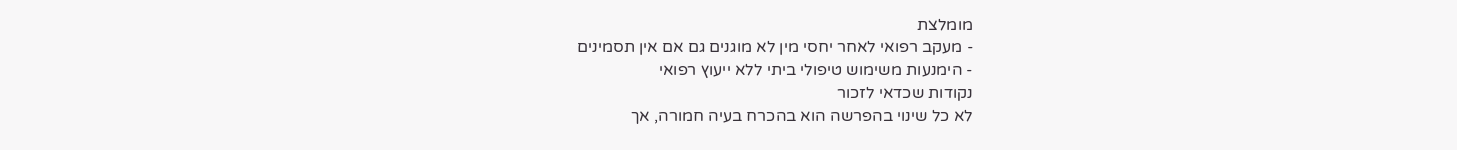מומלצת
- מעקב רפואי לאחר יחסי מין לא מוגנים גם אם אין תסמינים
- הימנעות משימוש טיפולי ביתי ללא ייעוץ רפואי
נקודות שכדאי לזכור
לא כל שינוי בהפרשה הוא בהכרח בעיה חמורה, אך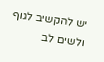יש להקשיב לגוף ולשים לב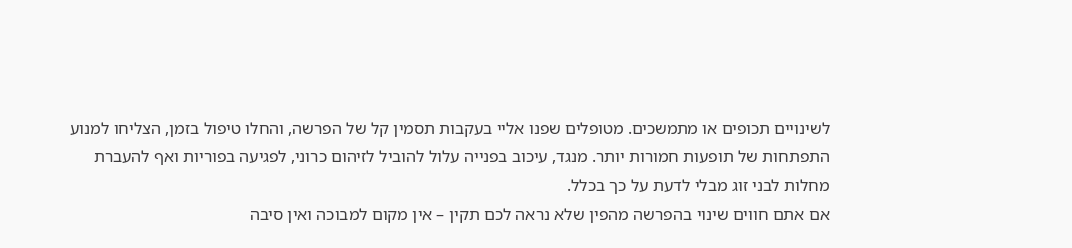לשינויים תכופים או מתמשכים. מטופלים שפנו אליי בעקבות תסמין קל של הפרשה, והחלו טיפול בזמן, הצליחו למנוע התפתחות של תופעות חמורות יותר. מנגד, עיכוב בפנייה עלול להוביל לזיהום כרוני, לפגיעה בפוריות ואף להעברת מחלות לבני זוג מבלי לדעת על כך בכלל.
אם אתם חווים שינוי בהפרשה מהפין שלא נראה לכם תקין – אין מקום למבוכה ואין סיבה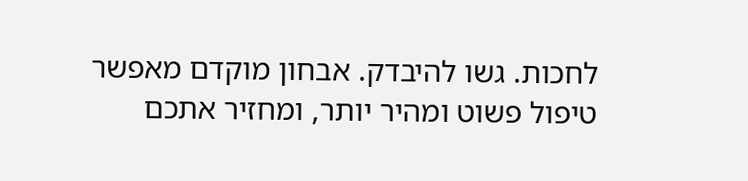לחכות. גשו להיבדק. אבחון מוקדם מאפשר טיפול פשוט ומהיר יותר, ומחזיר אתכם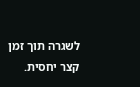לשגרה תוך זמן קצר יחסית.